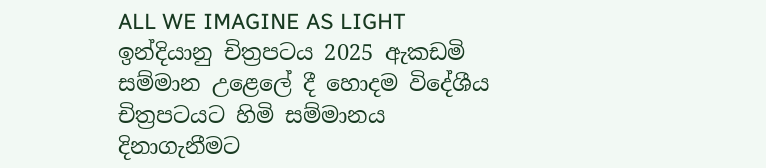ALL WE IMAGINE AS LIGHT ඉන්දියානු චිත්‍රපටය 2025 ඇකඩමි සම්මාන උළෙලේ දී හොදම විදේශීය චිත්‍රපටයට හිමි සම්මානය දිනාගැනීමට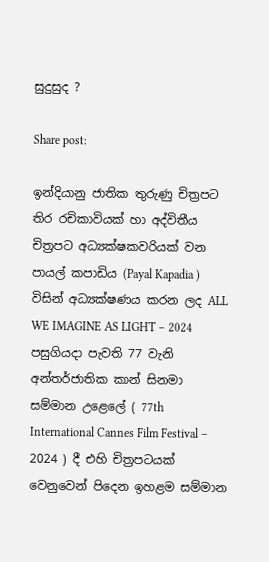සුදුසුද ?

Share post:

ඉන්දියානු ජාතික තුරුණු චිත්‍රපට තිර රචිකාවියක් හා අද්විතීය චිත්‍රපට අධ්‍යක්ෂකවරියක් වන පායල් කපාඩිය (Payal Kapadia ) විසින් අධ්‍යක්ෂණය කරන ලද ALL WE IMAGINE AS LIGHT – 2024 පසුගියදා පැවති 77 වැනි අන්තර්ජාතික කාන් සිනමා සම්මාන උළෙලේ ( 77th International Cannes Film Festival – 2024 ) දී එහි චිත්‍රපටයක් වෙනුවෙන් පිදෙන ඉහළම සම්මාන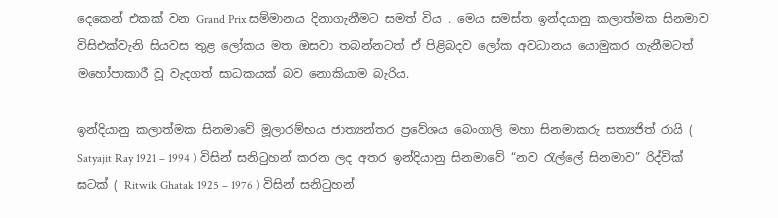දෙකෙන් එකක් වන Grand Prix සම්මානය දිනාගැනීමට සමත් විය . මෙය සමස්‌ත ඉන්දයානු කලාත්මක සිනමාව විසිඑක්වැනි සියවස තුළ ලෝකය මත ඔසවා තබන්නටත් ඒ පිළිබදව ලෝක අවධානය යොමුකර ගැනීමටත් මහෝපාකාරී වූ වැදගත් සාධකයක් බව නොකියාම බැරිය.

ඉන්දියානු කලාත්මක සිනමාවේ මූලාරම්භය ජාත්‍යන්තර ප්‍රවේශය බෙංගාලි මහා සිනමාකරු සත්‍යජිත් රායි ( Satyajit Ray 1921 – 1994 ) විසින් සනිටුහන් කරන ලද අතර ඉන්දියානු සිනමාවේ “නව රැල්ලේ සිනමාව” රිද්වික් ඝටක් ( Ritwik Ghatak 1925 – 1976 ) විසින් සනිටුහන්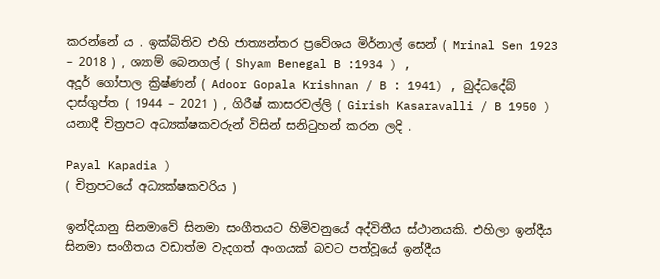කරන්නේ ය . ඉක්බිතිව එහි ජාත්‍යන්තර ප්‍රවේශය මිර්නාල් සෙන් ( Mrinal Sen 1923 – 2018 ) , ශ්‍යාම් බෙනගල් ( Shyam Benegal B :1934 ) ,
අදූර් ගෝපාල ක්‍රිෂ්ණන් ( Adoor Gopala Krishnan / B : 1941) , බුද්ධදේබ් දාස්ගුප්ත ( 1944 – 2021 ) , ගිරීෂ් කාසරවල්ලි ( Girish Kasaravalli / B 1950 ) යනාදී චිත්‍රපට අධ්‍යක්ෂකවරුන් විසින් සනිටුහන් කරන ලදි .

Payal Kapadia )
( චිත්‍රපටයේ අධ්‍යක්ෂකවරිය )

ඉන්දියානු සිනමාවේ සිනමා සංගීතයට හිමිවනුයේ අද්විතීය ස්ථානයකි. එහිලා ඉන්දීය සිනමා සංගීතය වඩාත්ම වැදගත් අංගයක් බවට පත්වූයේ ඉන්දීය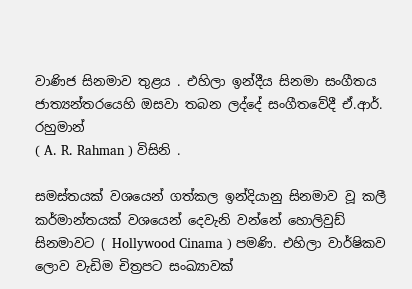වාණිජ සිනමාව තුළය . එහිලා ඉන්දීය සිනමා සංගීතය ජාත්‍යන්තරයෙහි ඔසවා තබන ලද්දේ සංගීතවේදී ඒ.ආර්. රහුමාන්
( A. R. Rahman ) විසිනි .

සමස්තයක් වශයෙන් ගත්කල ඉන්දියානු සිනමාව වූ කලී කර්මාන්තයක් වශයෙන් දෙවැනි වන්නේ හොලිවුඩ් සිනමාවට ( Hollywood Cinama ) පමණි. එහිලා වාර්ෂිකව ලොව වැඩිම චිත්‍රපට සංඛ්‍යාවක්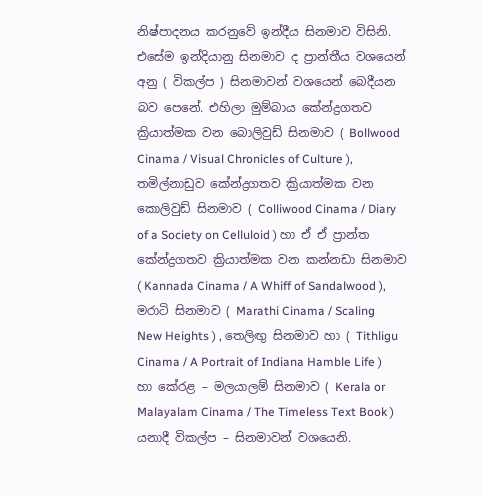නිෂ්පාදනය කරනුවේ ඉන්දීය සිනමාව විසිනි. එසේම ඉන්දියානු සිනමාව ද ප්‍රාන්තීය වශයෙන් අනු ( විකල්ප ) සිනමාවන් වශයෙන් බෙදීයන බව පෙනේ. එහිලා මුම්බාය කේන්ද්‍රගතව ක්‍රියාත්මක වන බොලිවුඩ් සිනමාව ( Bollwood Cinama / Visual Chronicles of Culture ), තමිල්නාඩුව කේන්ද්‍රගතව ක්‍රියාත්මක වන කොලිවුඩ් සිනමාව ( Colliwood Cinama / Diary of a Society on Celluloid ) හා ඒ ඒ ප්‍රාන්ත කේන්ද්‍රගතව ක්‍රියාත්මක වන කන්නඩා සිනමාව ( Kannada Cinama / A Whiff of Sandalwood ), මරාටි සිනමාව ( Marathi Cinama / Scaling New Heights ) , තෙලිඟු සිනමාව හා ( Tithligu Cinama / A Portrait of Indiana Hamble Life ) හා කේරළ – මලයාලම් සිනමාව ( Kerala or Malayalam Cinama / The Timeless Text Book ) යනාදී විකල්ප – සිනමාවන් වශයෙනි.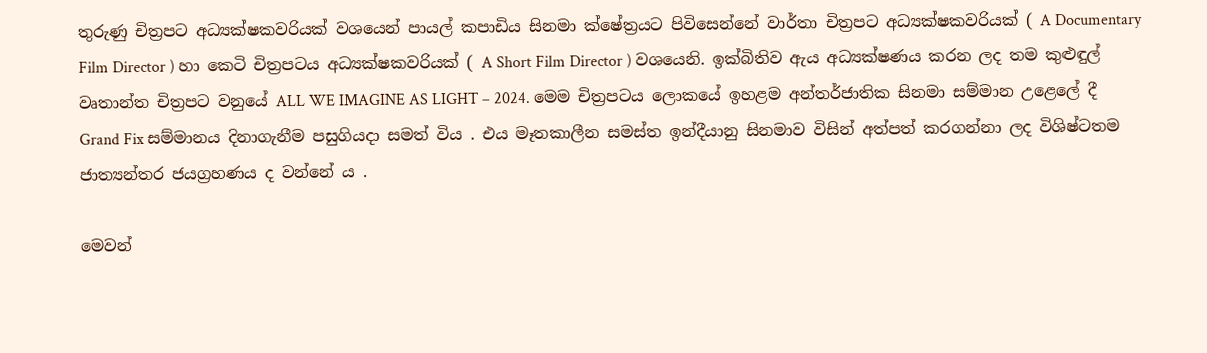තුරුණු චිත්‍රපට අධ්‍යක්ෂකවරියක් වශයෙන් පායල් කපාඩිය සිනමා ක්ෂේත්‍රයට පිවිසෙන්නේ වාර්තා චිත්‍රපට අධ්‍යක්ෂකවරියක් ( A Documentary Film Director ) හා කෙටි චිත්‍රපටය අධ්‍යක්ෂකවරියක් ( A Short Film Director ) වශයෙනි. ඉක්බිතිව ඇය අධ්‍යක්ෂණය කරන ලද තම කුළුඳුල් වෘතාන්ත චිත්‍රපට වනුයේ ALL WE IMAGINE AS LIGHT – 2024. මෙම චිත්‍රපටය ලොකයේ ඉහළම අන්තර්ජාතික සිනමා සම්මාන උළෙලේ දී Grand Fix සම්මානය දිනාගැනීම පසුගියදා සමත් විය . එය මෑතකාලීන සමස්ත ඉන්දීයානු සිනමාව විසින් අත්පත් කරගන්නා ලද විශිෂ්ටතම ජාත්‍යන්තර ජයග්‍රහණය ද වන්නේ ය .

මෙවන්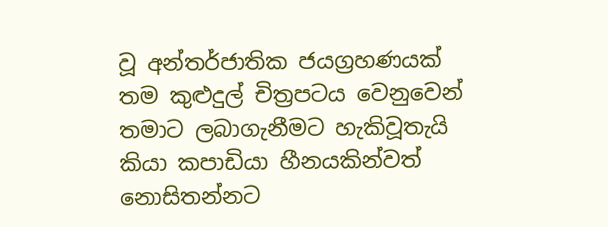වූ අන්තර්ජාතික ජයග්‍රහණයක් තම කුළුදුල් චිත්‍රපටය වෙනුවෙන් තමාට ලබාගැනීමට හැකිවූතැයි කියා කපාඩියා හීනයකින්වත් නොසිතන්නට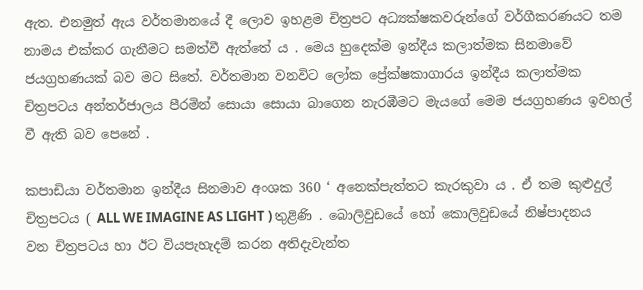ඇත. එනමුත් ඇය වර්තමානයේ දී ලොව ඉහළම චිත්‍රපට අධ්‍යක්ෂකවරුන්ගේ වර්ගීකරණයට තම නාමය එක්කර ගැනීමට සමත්වී ඇත්තේ ය . මෙය හුදෙක්ම ඉන්දීය කලාත්මක සිනමාවේ ජයග්‍රහණයක් බව මට සිතේ. වර්තමාන වනවිට ලෝක ප්‍රේක්ෂකාගාරය ඉන්දීය කලාත්මක චිත්‍රපටය අන්තර්ජාලය පීරමින් සොයා සොයා බාගෙන නැරඹීමට මැයගේ මෙම ජයග්‍රහණය ඉවහල් වී ඇති බව පෙනේ .

කපාඩියා වර්තමාන ඉන්දීය සිනමාව අංශක 360 ‘ අනෙක්පැත්තට කැරකුවා ය . ඒ තම කුළුදුල් චිත්‍රපටය ( ALL WE IMAGINE AS LIGHT ) තුළිණි . බොලිවුඩයේ හෝ කොලිවුඩයේ නිෂ්පාදනය වන චිත්‍රපටය හා ඊට වියපැහැදම් කරන අතිදැවැන්ත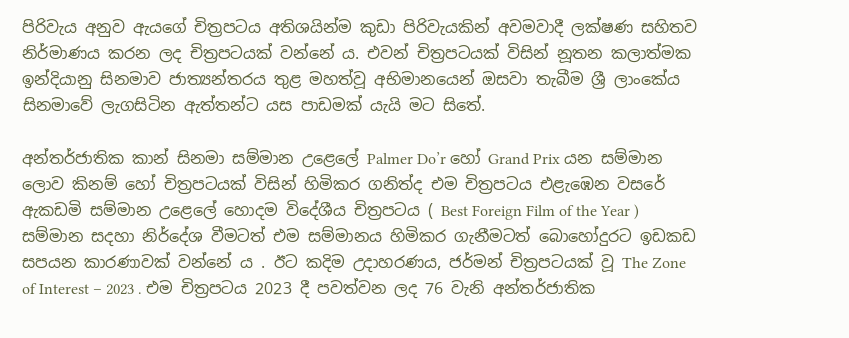පිරිවැය අනුව ඇයගේ චිත්‍රපටය අතිශයින්ම කුඩා පිරිවැයකින් අවමවාදී ලක්ෂණ සහිතව නිර්මාණය කරන ලද චිත්‍රපටයක් වන්නේ ය. එවන් චිත්‍රපටයක් විසින් නූතන කලාත්මක ඉන්දියානු සිනමාව ජාත්‍යන්තරය තුළ මහත්වූ අභිමානයෙන් ඔසවා තැබීම ශ්‍රී ලාංකේය සිනමාවේ ලැගසිටින ඇත්තන්ට යස පාඩමක් යැයි මට සිතේ.

අන්තර්ජාතික කාන් සිනමා සම්මාන උළෙලේ Palmer Do’r හෝ Grand Prix යන සම්මාන ලොව කිනම් හෝ චිත්‍රපටයක් විසින් හිමිකර ගනිත්ද එම චිත්‍රපටය එළැඹෙන වසරේ ඇකඩමි සම්මාන උළෙලේ හොදම විදේශීය චිත්‍රපටය ( Best Foreign Film of the Year ) සම්මාන සදහා නිර්දේශ වීමටත් එම සම්මානය හිමිකර ගැනීමටත් බොහෝදුරට ඉඩකඩ සපයන කාරණාවක් වන්නේ ය . ඊට කදිම උදාහරණය, ජර්මන් චිත්‍රපටයක් වූ The Zone of Interest – 2023 . එම චිත්‍රපටය 2023 දී පවත්වන ලද 76 වැනි අන්තර්ජාතික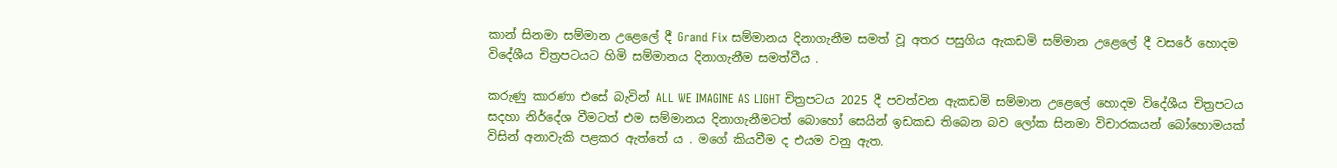කාන් සිනමා සම්මාන උළෙලේ දී Grand Fix සම්මානය දිනාගැනීම සමත් වූ අතර පසුගිය ඇකඩමි සම්මාන උළෙලේ දී වසරේ හොදම විදේශීය චිත්‍රපටයට හිමි සම්මානය දිනාගැනීම සමත්වීය .

කරුණු කාරණා එසේ බැවින් ALL WE IMAGINE AS LIGHT චිත්‍රපටය 2025 දී පවත්වන ඇකඩමි සම්මාන උළෙලේ හොදම විදේශීය චිත්‍රපටය සදහා නිර්දේශ වීමටත් එම සම්මානය දිනාගැනීමටත් බොහෝ සෙයින් ඉඩකඩ තිබෙන බව ලෝක සිනමා විචාරකයන් බෝහොමයක් විසින් අනාවැකි පළකර ඇත්තේ ය . මගේ කියවීම ද එයම වනු ඇත.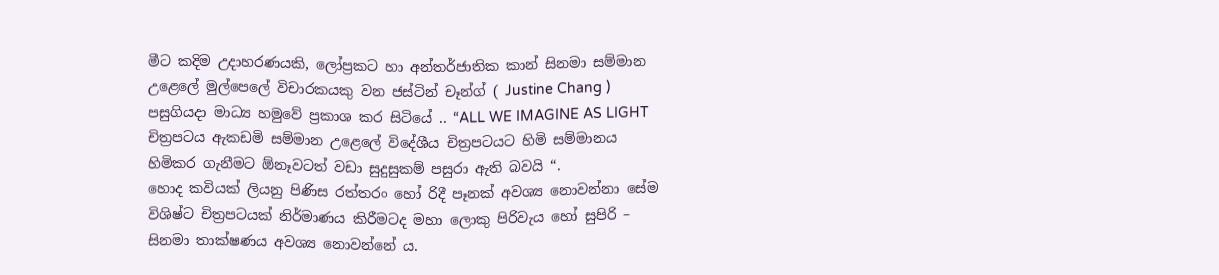මීට කදිම උදාහරණයකි, ලෝප්‍රකට හා අන්තර්ජාතික කාන් සිනමා සම්මාන උළෙලේ මුල්පෙලේ විචාරකයකු වන ජස්ටින් චෑන්ග් ( Justine Chang ) පසුගියදා මාධ්‍ය හමුවේ ප්‍රකාශ කර සිටියේ .. “ALL WE IMAGINE AS LIGHT
චිත්‍රපටය ඇකඩමි සම්මාන උළෙලේ විදේශීය චිත්‍රපටයට හිමි සම්මානය හිමිකර ගැනීමට ඕනෑවටත් වඩා සුදුසුකම් පසුරා ඇති බවයි “.
හොද කවියක් ලියනු පිණිස රත්තරං හෝ රිදී පෑනක් අවශ්‍ය නොවන්නා සේම විශිෂ්ට චිත්‍රපටයක් නිර්මාණය කිරීමටද මහා ලොකු පිරිවැය හෝ සුපිරි – සිනමා තාක්ෂණය අවශ්‍ය නොවන්නේ ය.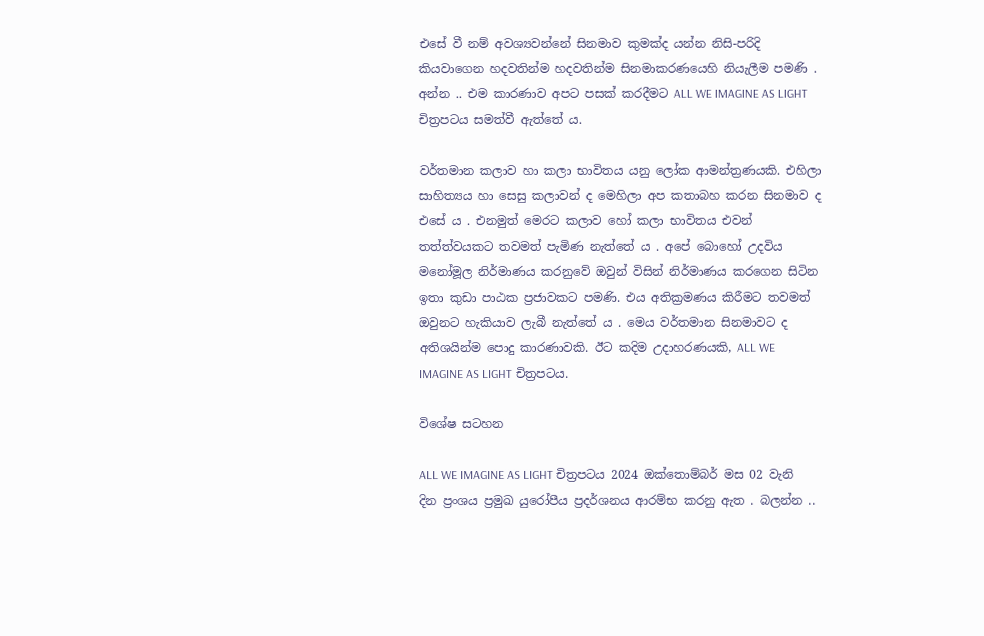එසේ වී නම් අවශ්‍යවන්නේ සිනමාව කුමක්ද යන්න නිසි-පරිදි කියවාගෙන හදවතින්ම හදවතින්ම සිනමාකරණයෙහි නියැලීම පමණි . අන්න .. එම කාරණාව අපට පසක් කරදීමට ALL WE IMAGINE AS LIGHT චිත්‍රපටය සමත්වී ඇත්තේ ය.

වර්තමාන කලාව හා කලා භාවිතය යනු ලෝක ආමන්ත්‍රණයකි. එහිලා සාහිත්‍යය හා සෙසු කලාවන් ද මෙහිලා අප කතාබහ කරන සිනමාව ද එසේ ය . එනමුත් මෙරට කලාව හෝ කලා භාවිතය එවන් තත්ත්වයකට තවමත් පැමිණ නැත්තේ ය . අපේ බොහෝ උදවිය මනෝමූල නිර්මාණය කරනුවේ ඔවුන් විසින් නිර්මාණය කරගෙන සිටින ඉතා කුඩා පාඨක ප්‍රජාවකට පමණි. එය අතික්‍රමණය කිරීමට තවමත් ඔවුනට හැකියාව ලැබී නැත්තේ ය . මෙය වර්තමාන සිනමාවට ද අතිශයින්ම පොදු කාරණාවකි. ඊට කදිම උදාහරණයකි, ALL WE IMAGINE AS LIGHT චිත්‍රපටය.

විශේෂ සටහන

ALL WE IMAGINE AS LIGHT චිත්‍රපටය 2024 ඔක්තොම්බර් මස 02 වැනි දින ප්‍රංශය ප්‍රමුඛ යුරෝපීය ප්‍රදර්ශනය ආරම්භ කරනු ඇත . බලන්න ..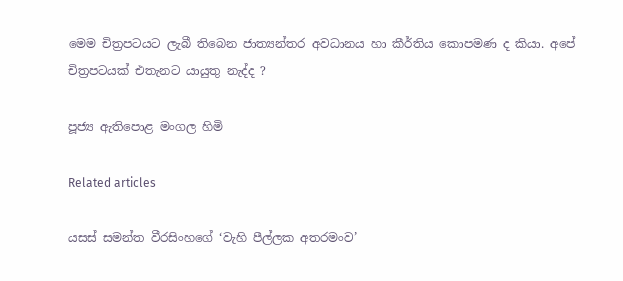මෙම චිත්‍රපටයට ලැබී තිබෙන ජාත්‍යන්තර අවධානය හා කීර්තිය කොපමණ ද කියා. අපේ චිත්‍රපටයක් එතැනට යායුතු නැද්ද ?

පූජ්‍ය ඇතිපොළ මංගල හිමි

Related articles

යසස් සමන්ත වීරසිංහගේ ‘වැහි පීල්ලක අතරමංව’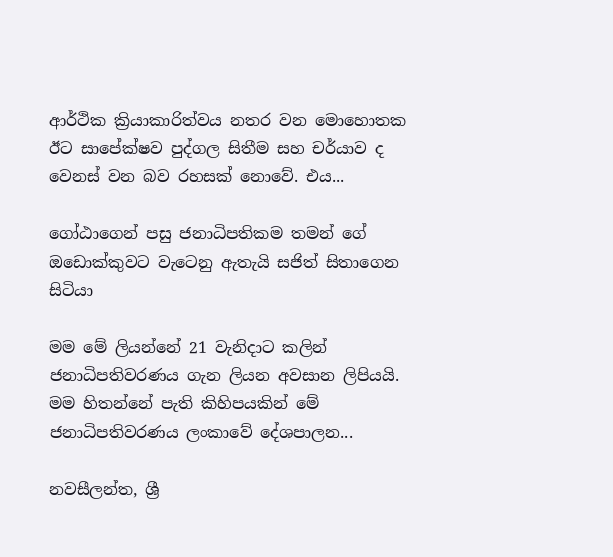ආර්ථික ක්‍රියාකාරිත්වය නතර වන මොහොතක ඊට සාපේක්ෂව පුද්ගල සිතීම සහ චර්යාව ද වෙනස් වන බව රහසක් නොවේ. එය...

ගෝඨාගෙන් පසු ජනාධිපතිකම තමන් ගේ ඔඩොක්කුවට වැටෙනු ඇතැයි සජිත් සිතාගෙන සිටියා

මම මේ ලියන්නේ 21 වැනිදාට කලින් ජනාධිපතිවරණය ගැන ලියන අවසාන ලිපියයි. මම හිතන්නේ පැති කිහිපයකින් මේ ජනාධිපතිවරණය ලංකාවේ දේශපාලන...

නවසීලන්ත, ශ්‍රී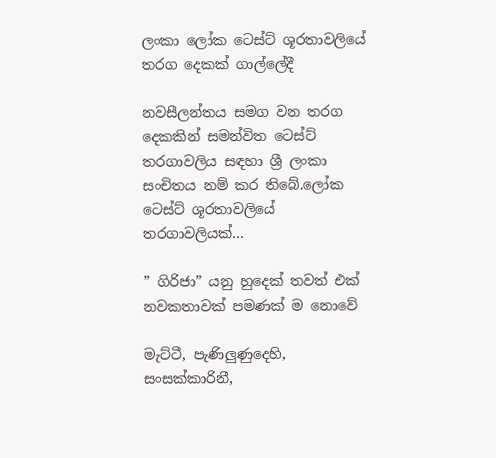ලංකා ලෝක ටෙස්ට් ශූරතාවලියේ තරග දෙකක් ගාල්ලේදී

නවසීලන්තය සමග වන තරග දෙකකින් සමන්විත ටෙස්ට් තරගාවලිය සඳහා ශ්‍රී ලංකා සංචිතය නම් කර තිබේ.ලෝක ටෙස්ට් ශූරතාවලියේ තරගාවලියක්...

” ගිරිජා” යනු හුදෙක් තවත් එක් නවකතාවක් පමණක් ම නොවේ

මැට්ටී, පැණිලුණුදෙහි, සංසක්කාරිනී,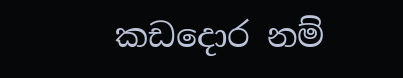කඩදොර නම්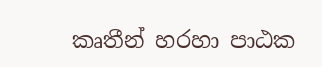කෘතීන් හරහා පාඨක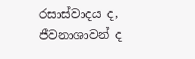රසාස්වාදය ද, ජීවනාශාවන් ද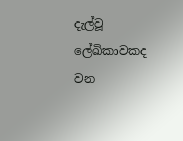දැල්වූ ලේඛිකාවකද වන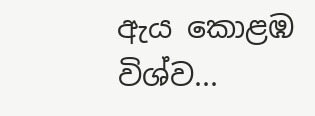ඇය කොළඹ විශ්ව...